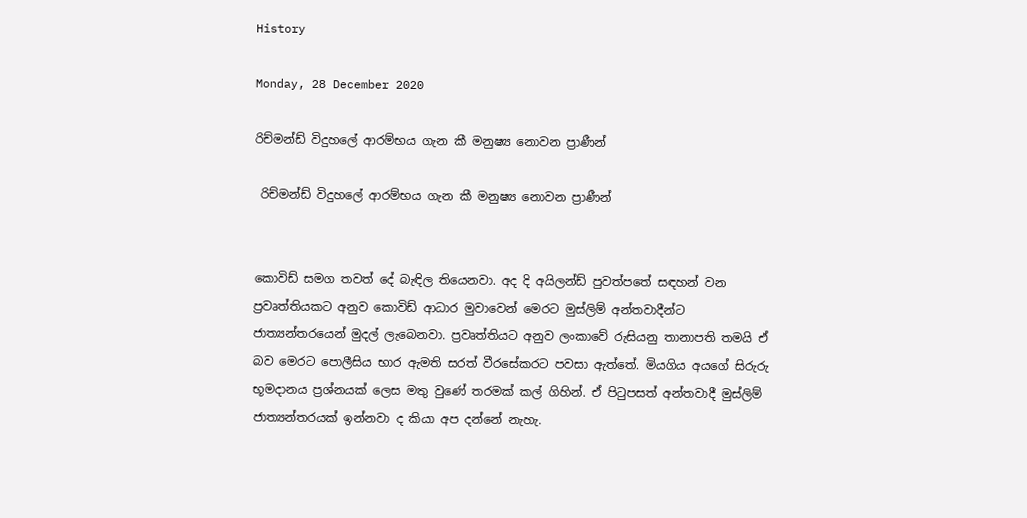History

Monday, 28 December 2020

රිච්මන්ඩ් විදුහලේ ආරම්භය ගැන කී මනුෂ්‍ය නොවන ප්‍රාණීන්

 රිච්මන්ඩ් විදුහලේ ආරම්භය ගැන කී මනුෂ්‍ය නොවන ප්‍රාණීන්


කොවිඩ් සමග තවත් දේ බැඳිල තියෙනවා. අද දි අයිලන්ඩ් පුවත්පතේ සඳහන් වන ප්‍රවෘත්තියකට අනුව කොවිඩ් ආධාර මුවාවෙන් මෙරට මුස්ලිම් අන්තවාදීන්ට ජාත්‍යන්තරයෙන් මුදල් ලැබෙනවා. ප්‍රවෘත්තියට අනුව ලංකාවේ රුසියනු තානාපති තමයි ඒ බව මෙරට පොලීසිය භාර ඇමති සරත් වීරසේකරට පවසා ඇත්තේ. මියගිය අයගේ සිරුරු භූමදානය ප්‍රශ්නයක් ලෙස මතු වුණේ තරමක් කල් ගිහින්. ඒ පිටුපසත් අන්තවාදී මුස්ලිම් ජාත්‍යන්තරයක් ඉන්නවා ද කියා අප දන්නේ නැහැ.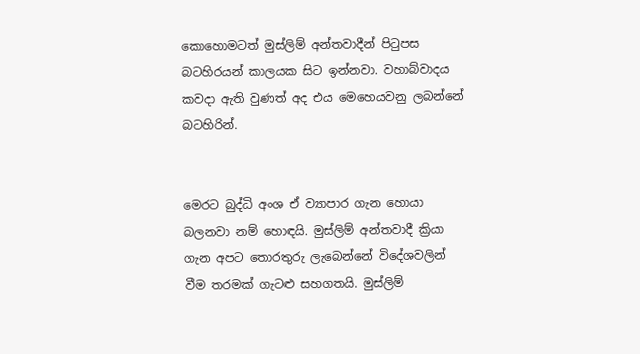කොහොමටත් මුස්ලිම් අන්තවාදීන් පිටුපස බටහිරයන් කාලයක සිට ඉන්නවා. වහාබ්වාදය කවදා ඇති වුණත් අද එය මෙහෙයවනු ලබන්නේ බටහිරින්.


මෙරට බුද්ධි අංශ ඒ ව්‍යාපාර ගැන හොයා බලනවා නම් හොඳයි. මුස්ලිම් අන්තවාදී ක්‍රියා ගැන අපට තොරතුරු ලැබෙන්නේ විදේශවලින් වීම තරමක් ගැටළු සහගතයි. මුස්ලිම්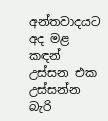අන්තවාදයට අද මළ කඳන් උස්සන එක උස්සන්න බැරි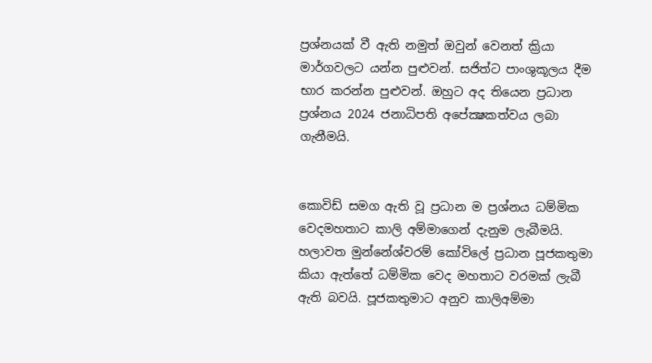ප්‍රශ්නයක් වී ඇති නමුත් ඔවුන් වෙනත් ක්‍රියා මාර්ගවලට යන්න පුළුවන්. සජිත්ට පාංශුකූලය දීම භාර කරන්න පුළුවන්. ඔහුට අද තියෙන ප්‍රධාන ප්‍රශ්නය 2024 ජනාධිපති අපේක්‍ෂකත්වය ලබා ගැනීමයි.


කොවිඩ් සමග ඇති වූ ප්‍රධාන ම ප්‍රශ්නය ධම්මික වෙදමහතාට කාලි අම්මාගෙන් දැනුම ලැබීමයි. හලාවත මුන්නේශ්වරම් කෝවිලේ ප්‍රධාන පූජකතුමා කියා ඇත්තේ ධම්මික වෙද මහතාට වරමක් ලැබී ඇති බවයි. පූජකතුමාට අනුව කාලිඅම්මා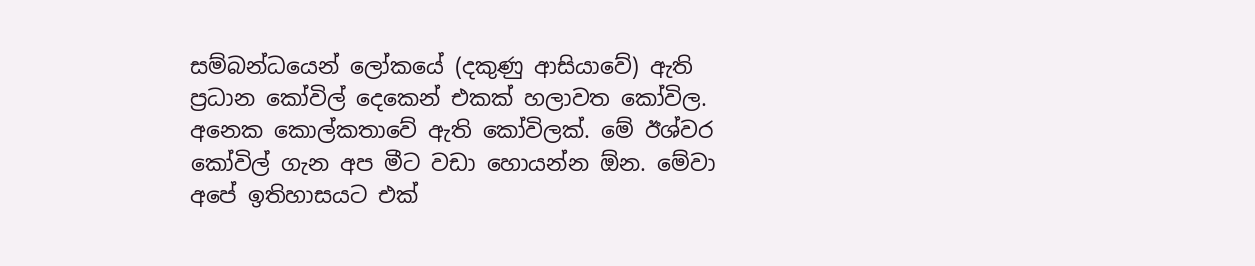සම්බන්ධයෙන් ලෝකයේ (දකුණු ආසියාවේ) ඇති ප්‍රධාන කෝවිල් දෙකෙන් එකක් හලාවත කෝවිල. අනෙක කොල්කතාවේ ඇති කෝවිලක්. මේ ඊශ්වර කෝවිල් ගැන අප මීට වඩා හොයන්න ඕන. මේවා අපේ ඉතිහාසයට එක්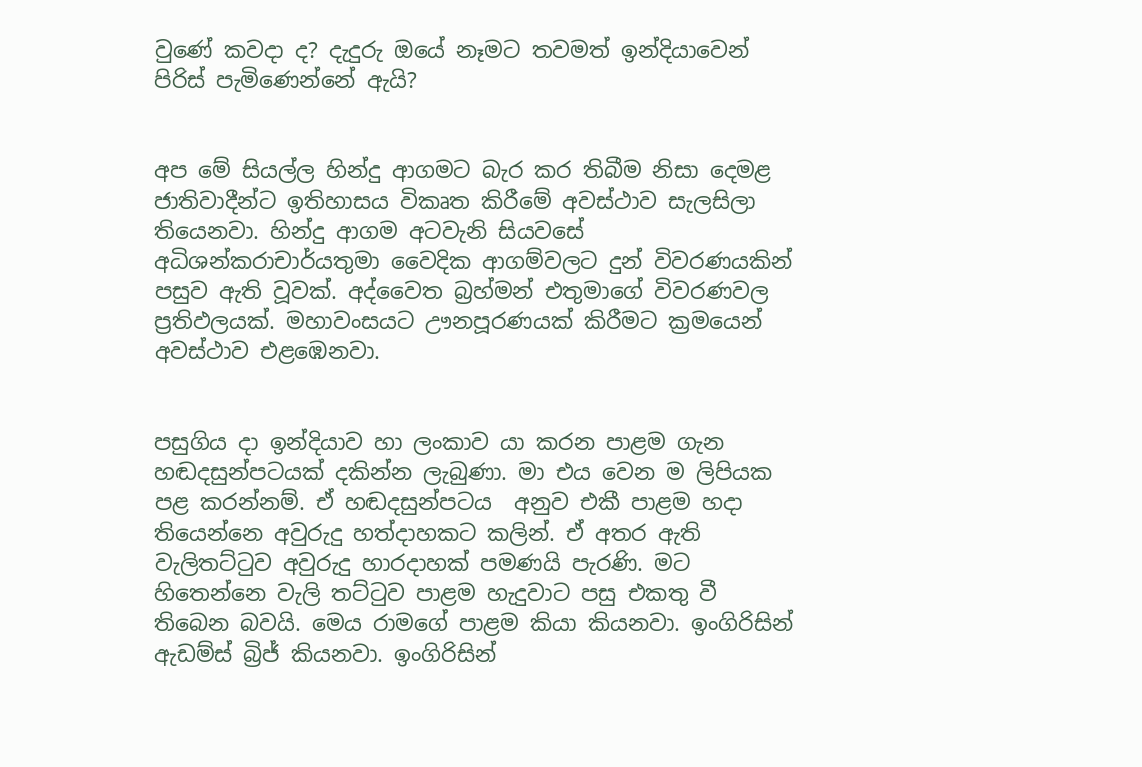වුණේ කවදා ද? දැදුරු ඔයේ නෑමට තවමත් ඉන්දියාවෙන් පිරිස් පැමිණෙන්නේ ඇයි?


අප මේ සියල්ල හින්දු ආගමට බැර කර තිබීම නිසා දෙමළ ජාතිවාදීන්ට ඉතිහාසය විකෘත කිරීමේ අවස්ථාව සැලසිලා තියෙනවා. හින්දු ආගම අටවැනි සියවසේ අධිශන්කරාචාර්යතුමා වෛදික ආගම්වලට දුන් විවරණයකින් පසුව ඇති වූවක්. අද්වෛත බ්‍රහ්මන් එතුමාගේ විවරණවල ප්‍රතිඵලයක්. මහාවංසයට ඌනපූරණයක් කිරීමට ක්‍රමයෙන් අවස්ථාව එළඹෙනවා.


පසුගිය දා ඉන්දියාව හා ලංකාව යා කරන පාළම ගැන හඬදසුන්පටයක් දකින්න ලැබුණා. මා එය වෙන ම ලිපියක පළ කරන්නම්. ඒ හඬදසුන්පටය  අනුව එකී පාළම හදා තියෙන්නෙ අවුරුදු හත්දාහකට කලින්. ඒ අතර ඇති වැලිතට්ටුව අවුරුදු හාරදාහක් පමණයි පැරණි. මට හිතෙන්නෙ වැලි තට්ටුව පාළම හැදුවාට පසු එකතු වී තිබෙන බවයි. මෙය රාමගේ පාළම කියා කියනවා. ඉංගිරිසින් ඇඩම්ස් බ්‍රිජ් කියනවා. ඉංගිරිසින්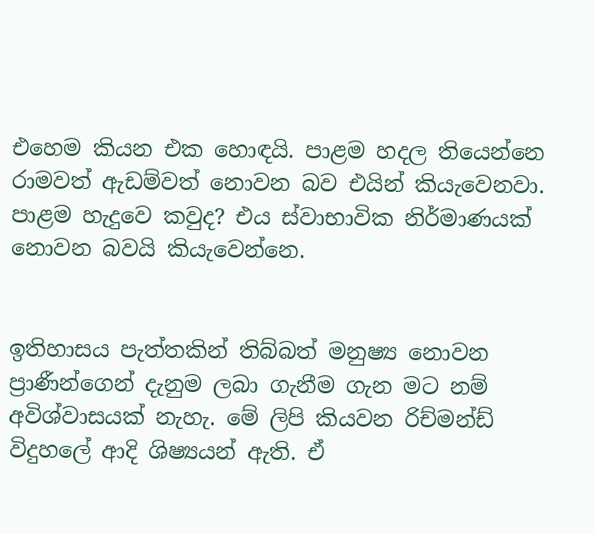එහෙම කියන එක හොඳයි. පාළම හදල තියෙන්නෙ රාමවත් ඇඩම්වත් නොවන බව එයින් කියැවෙනවා. පාළම හැදුවෙ කවුද? එය ස්වාභාවික නිර්මාණයක් නොවන බවයි කියැවෙන්නෙ.


ඉතිහාසය පැත්තකින් තිබ්බත් මනුෂ්‍ය නොවන ප්‍රාණීන්ගෙන් දැනුම ලබා ගැනීම ගැන මට නම් අවිශ්වාසයක් නැහැ. මේ ලිපි කියවන රිච්මන්ඩ් විදුහලේ ආදි ශිෂ්‍යයන් ඇති. ඒ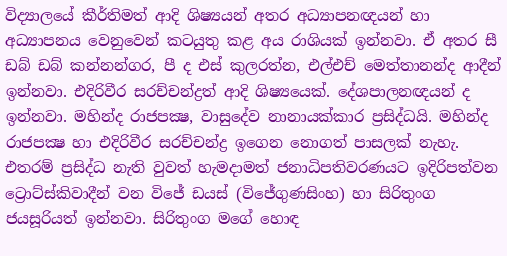විද්‍යාලයේ කීර්තිමත් ආදි ශිෂ්‍යයන් අතර අධ්‍යාපනඥයන් හා අධ්‍යාපනය වෙනුවෙන් කටයුතු කළ අය රාශියක් ඉන්නවා. ඒ අතර සී ඩබ් ඩබ් කන්නන්ගර, පී ද එස් කුලරත්න, එල්එච් මෙත්තානන්ද ආදීන් ඉන්නවා. එදිරිවීර සරච්චන්ද්‍රත් ආදි ශිෂ්‍යයෙක්. දේශපාලනඥයන් ද ඉන්නවා. මහින්ද රාජපක්‍ෂ, වාසුදේව නානායක්කාර ප්‍රසිද්ධයි. මහින්ද රාජපක්‍ෂ හා එදිරිවීර සරච්චන්ද්‍ර ඉගෙන නොගත් පාසලක් නැහැ. එතරම් ප්‍රසිද්ධ නැති වුවත් හැමදාමත් ජනාධිපතිවරණයට ඉදිරිපත්වන ට්‍රොට්ස්කිවාදීන් වන විජේ ඩයස් (විජේගුණසිංහ) හා සිරිතුංග ජයසූරියත් ඉන්නවා. සිරිතුංග මගේ හොඳ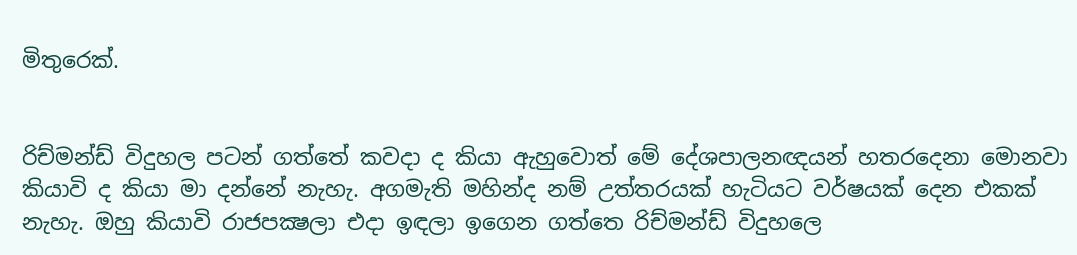මිතුරෙක්.


රිච්මන්ඩ් විදුහල පටන් ගත්තේ කවදා ද කියා ඇහුවොත් මේ දේශපාලනඥයන් හතරදෙනා මොනවා කියාවි ද කියා මා දන්නේ නැහැ. අගමැති මහින්ද නම් උත්තරයක් හැටියට වර්ෂයක් දෙන එකක් නැහැ. ඔහු කියාවි රාජපක්‍ෂලා එදා ඉඳලා ඉගෙන ගත්තෙ රිච්මන්ඩ් විදුහලෙ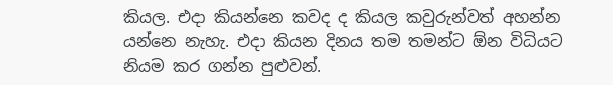කියල. එදා කියන්නෙ කවද ද කියල කවුරුන්වත් අහන්න යන්නෙ නැහැ. එදා කියන දිනය තම තමන්ට ඕන විධියට නියම කර ගන්න පුළුවන්.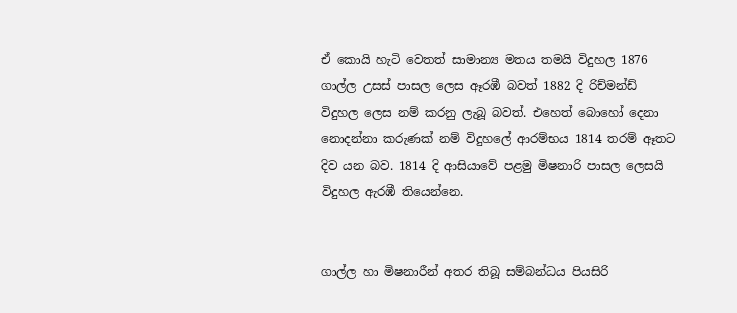ඒ කොයි හැටි වෙතත් සාමාන්‍ය මතය තමයි විදුහල 1876 ගාල්ල උසස් පාසල ලෙස ඈරඹී බවත් 1882 දි රිච්මන්ඩ් විදුහල ලෙස නම් කරනු ලැබූ බවත්. එහෙත් බොහෝ දෙනා නොදන්නා කරුණක් නම් විදුහලේ ආරම්භය 1814 තරම් ඈතට දිව යන බව. 1814 දි ආසියාවේ පළමු මිෂනාරි පාසල ලෙසයි විදුහල ඇරඹී තියෙන්නෙ.


ගාල්ල හා මිෂනාරීන් අතර තිබූ සම්බන්ධය පියසිරි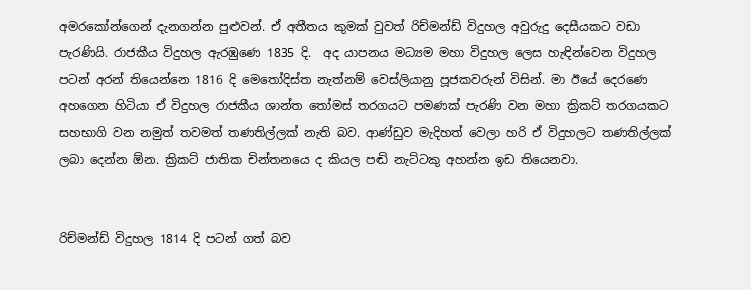අමරකෝන්ගෙන් දැනගන්න පුළුවන්. ඒ අතීතය කුමක් වුවත් රිච්මන්ඩ් විදුහල අවුරුදු දෙසීයකට වඩා පැරණියි. රාජකීය විදුහල ඇරඹුණෙ 1835 දි.  අද යාපනය මධ්‍යම මහා විදුහල ලෙස හැඳින්වෙන විදුහල පටන් අරන් තියෙන්නෙ 1816 දි මෙතෝදිස්ත නැත්නම් වෙස්ලියානු පූජකවරුන් විසින්. මා ඊයේ දෙරණෙ අහගෙන හිටියා ඒ විදුහල රාජකීය ශාන්ත තෝමස් තරගයට පමණක් පැරණි වන මහා ක්‍රිකට් තරගයකට සහභාගි වන නමුත් තවමත් තණතිල්ලක් නැති බව. ආණ්ඩුව මැදිහත් වෙලා හරි ඒ විදුහලට තණතිල්ලක් ලබා දෙන්න ඕන. ක්‍රිකට් ජාතික චින්තනයෙ ද කියල පඬි නැට්ටකු අහන්න ඉඩ තියෙනවා.


රිච්මන්ඩ් විදුහල 1814 දි පටන් ගත් බව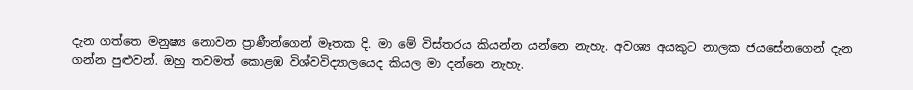දැන ගත්තෙ මනුෂ්‍ය නොවන ප්‍රාණීන්ගෙන් මෑතක දි. මා මේ විස්තරය කියන්න යන්නෙ නැහැ. අවශ්‍ය අයකුට නාලක ජයසේනගෙන් දැන ගන්න පුළුවන්. ඔහු තවමත් කොළඹ විශ්වවිද්‍යාලයෙද කියල මා දන්නෙ නැහැ.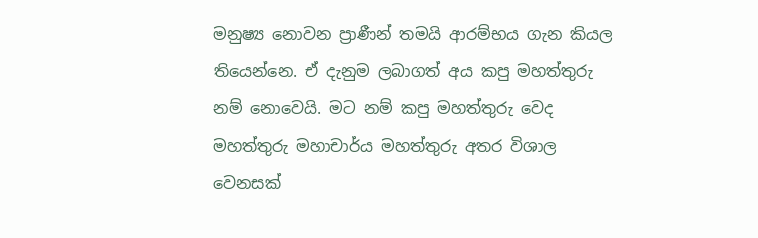මනුෂ්‍ය නොවන ප්‍රාණීන් තමයි ආරම්භය ගැන කියල තියෙන්නෙ. ඒ දැනුම ලබාගත් අය කපු මහත්තුරු නම් නොවෙයි. මට නම් කපු මහත්තුරු වෙද මහත්තුරු මහාචාර්ය මහත්තුරු අතර විශාල වෙනසක්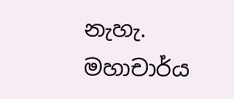නැහැ. මහාචාර්ය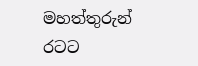මහත්තුරුන් රටට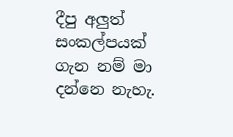දීපු අලුත් සංකල්පයක් ගැන නම් මා දන්නෙ නැහැ.